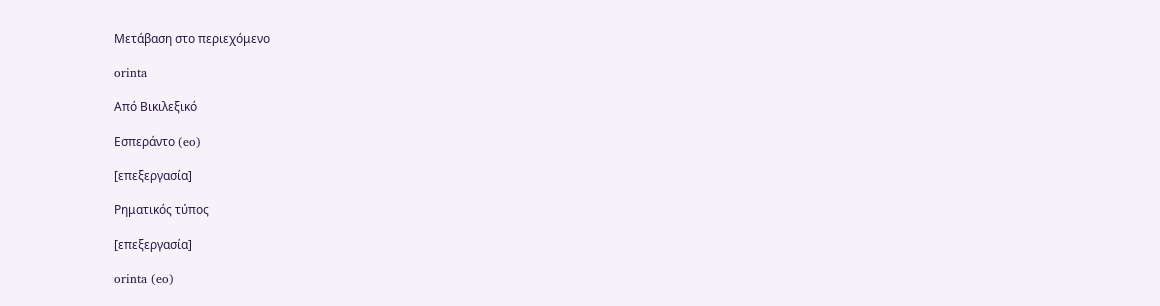Μετάβαση στο περιεχόμενο

orinta

Από Βικιλεξικό

Εσπεράντο (eo)

[επεξεργασία]

Ρηματικός τύπος

[επεξεργασία]

orinta (eo)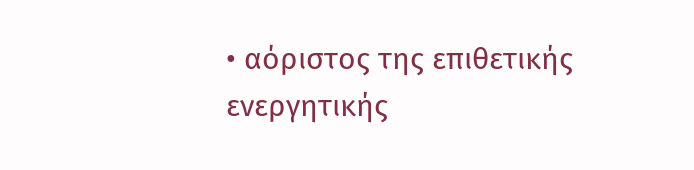• αόριστος της επιθετικής ενεργητικής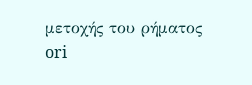μετοχής του ρήματος ori